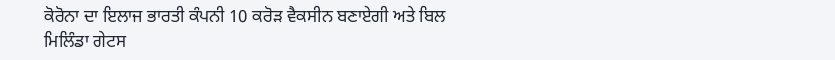ਕੋਰੋਨਾ ਦਾ ਇਲਾਜ ਭਾਰਤੀ ਕੰਪਨੀ 10 ਕਰੋੜ ਵੈਕਸੀਨ ਬਣਾਏਗੀ ਅਤੇ ਬਿਲ ਮਿਲਿੰਡਾ ਗੇਟਸ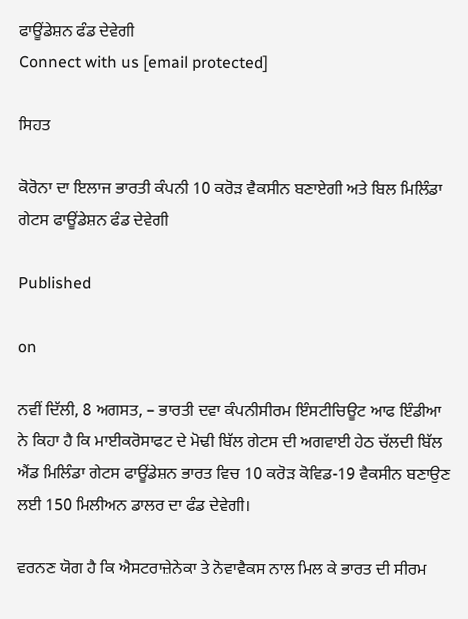ਫਾਊਂਡੇਸ਼ਨ ਫੰਡ ਦੇਵੇਗੀ
Connect with us [email protected]

ਸਿਹਤ

ਕੋਰੋਨਾ ਦਾ ਇਲਾਜ ਭਾਰਤੀ ਕੰਪਨੀ 10 ਕਰੋੜ ਵੈਕਸੀਨ ਬਣਾਏਗੀ ਅਤੇ ਬਿਲ ਮਿਲਿੰਡਾ ਗੇਟਸ ਫਾਊਂਡੇਸ਼ਨ ਫੰਡ ਦੇਵੇਗੀ

Published

on

ਨਵੀਂ ਦਿੱਲੀ, 8 ਅਗਸਤ, – ਭਾਰਤੀ ਦਵਾ ਕੰਪਨੀਸੀਰਮ ਇੰਸਟੀਚਿਊਟ ਆਫ ਇੰਡੀਆ ਨੇ ਕਿਹਾ ਹੈ ਕਿ ਮਾਈਕਰੋਸਾਫਟ ਦੇ ਮੋਢੀ ਬਿੱਲ ਗੇਟਸ ਦੀ ਅਗਵਾਈ ਹੇਠ ਚੱਲਦੀ ਬਿੱਲ ਐਂਡ ਮਿਲਿੰਡਾ ਗੇਟਸ ਫਾਊਂਡੇਸ਼ਨ ਭਾਰਤ ਵਿਚ 10 ਕਰੋੜ ਕੋਵਿਡ-19 ਵੈਕਸੀਨ ਬਣਾਉਣ ਲਈ 150 ਮਿਲੀਅਨ ਡਾਲਰ ਦਾ ਫੰਡ ਦੇਵੇਗੀ।

ਵਰਨਣ ਯੋਗ ਹੈ ਕਿ ਐਸਟਰਾਜ਼ੇਨੇਕਾ ਤੇ ਨੋਵਾਵੈਕਸ ਨਾਲ ਮਿਲ ਕੇ ਭਾਰਤ ਦੀ ਸੀਰਮ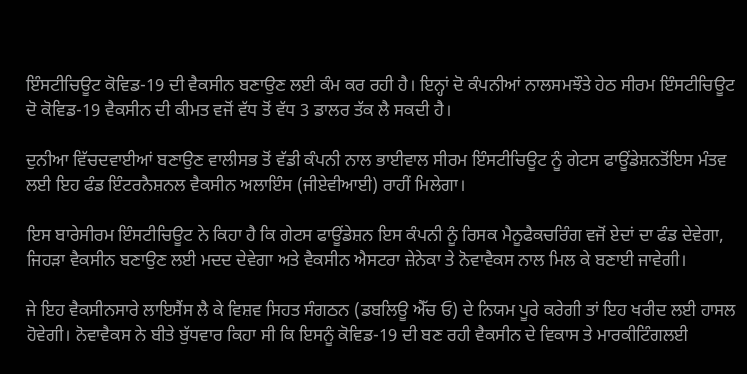ਇੰਸਟੀਚਿਊਟ ਕੋਵਿਡ-19 ਦੀ ਵੈਕਸੀਨ ਬਣਾਉਣ ਲਈ ਕੰਮ ਕਰ ਰਹੀ ਹੈ। ਇਨ੍ਹਾਂ ਦੋ ਕੰਪਨੀਆਂ ਨਾਲਸਮਝੌਤੇ ਹੇਠ ਸੀਰਮ ਇੰਸਟੀਚਿਊਟ ਦੋ ਕੋਵਿਡ-19 ਵੈਕਸੀਨ ਦੀ ਕੀਮਤ ਵਜੋਂ ਵੱਧ ਤੋਂ ਵੱਧ 3 ਡਾਲਰ ਤੱਕ ਲੈ ਸਕਦੀ ਹੈ।

ਦੁਨੀਆ ਵਿੱਚਦਵਾਈਆਂ ਬਣਾਉਣ ਵਾਲੀਸਭ ਤੋਂ ਵੱਡੀ ਕੰਪਨੀ ਨਾਲ ਭਾਈਵਾਲ ਸੀਰਮ ਇੰਸਟੀਚਿਊਟ ਨੂੰ ਗੇਟਸ ਫਾਊਂਡੇਸ਼ਨਤੋਂਇਸ ਮੰਤਵ ਲਈ ਇਹ ਫੰਡ ਇੰਟਰਨੈਸ਼ਨਲ ਵੈਕਸੀਨ ਅਲਾਇੰਸ (ਜੀਏਵੀਆਈ) ਰਾਹੀਂ ਮਿਲੇਗਾ।

ਇਸ ਬਾਰੇਸੀਰਮ ਇੰਸਟੀਚਿਊਟ ਨੇ ਕਿਹਾ ਹੈ ਕਿ ਗੇਟਸ ਫਾਊਂਡੇਸ਼ਨ ਇਸ ਕੰਪਨੀ ਨੂੰ ਰਿਸਕ ਮੈਨੂਫੈਕਚਰਿੰਗ ਵਜੋਂ ਏਦਾਂ ਦਾ ਫੰਡ ਦੇਵੇਗਾ, ਜਿਹੜਾ ਵੈਕਸੀਨ ਬਣਾਉਣ ਲਈ ਮਦਦ ਦੇਵੇਗਾ ਅਤੇ ਵੈਕਸੀਨ ਐਸਟਰਾ ਜ਼ੇਨੇਕਾ ਤੇ ਨੋਵਾਵੈਕਸ ਨਾਲ ਮਿਲ ਕੇ ਬਣਾਈ ਜਾਵੇਗੀ।

ਜੇ ਇਹ ਵੈਕਸੀਨਸਾਰੇ ਲਾਇਸੈਂਸ ਲੈ ਕੇ ਵਿਸ਼ਵ ਸਿਹਤ ਸੰਗਠਨ (ਡਬਲਿਊ ਐੱਚ ਓ) ਦੇ ਨਿਯਮ ਪੂਰੇ ਕਰੇਗੀ ਤਾਂ ਇਹ ਖਰੀਦ ਲਈ ਹਾਸਲ ਹੋਵੇਗੀ। ਨੋਵਾਵੈਕਸ ਨੇ ਬੀਤੇ ਬੁੱਧਵਾਰ ਕਿਹਾ ਸੀ ਕਿ ਇਸਨੂੰ ਕੋਵਿਡ-19 ਦੀ ਬਣ ਰਹੀ ਵੈਕਸੀਨ ਦੇ ਵਿਕਾਸ ਤੇ ਮਾਰਕੀਟਿੰਗਲਈ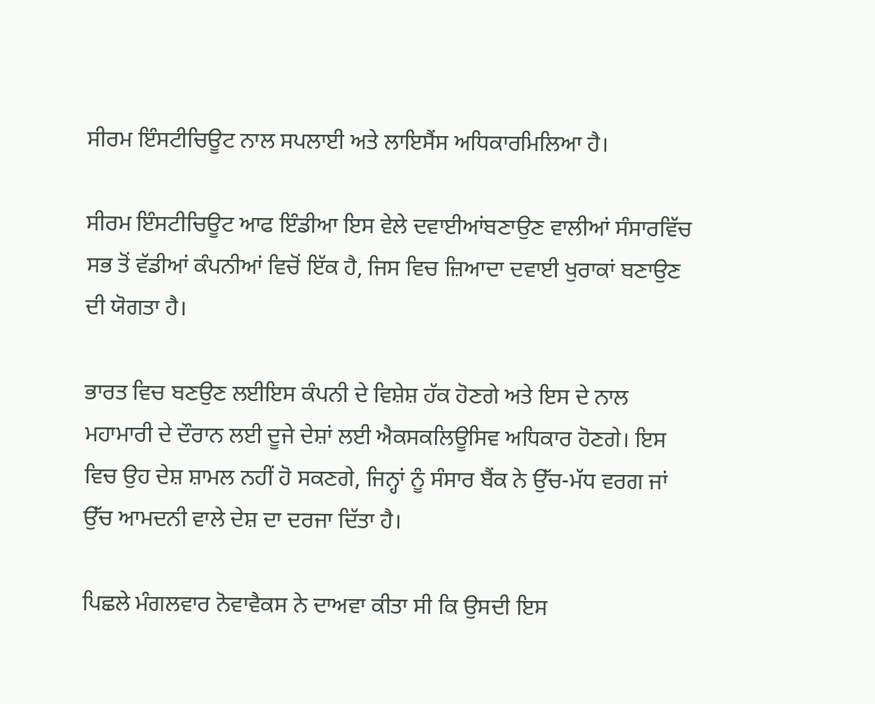ਸੀਰਮ ਇੰਸਟੀਚਿਊਟ ਨਾਲ ਸਪਲਾਈ ਅਤੇ ਲਾਇਸੈਂਸ ਅਧਿਕਾਰਮਿਲਿਆ ਹੈ।

ਸੀਰਮ ਇੰਸਟੀਚਿਊਟ ਆਫ ਇੰਡੀਆ ਇਸ ਵੇਲੇ ਦਵਾਈਆਂਬਣਾਉਣ ਵਾਲੀਆਂ ਸੰਸਾਰਵਿੱਚ ਸਭ ਤੋਂ ਵੱਡੀਆਂ ਕੰਪਨੀਆਂ ਵਿਚੋਂ ਇੱਕ ਹੈ, ਜਿਸ ਵਿਚ ਜ਼ਿਆਦਾ ਦਵਾਈ ਖੁਰਾਕਾਂ ਬਣਾਉਣ ਦੀ ਯੋਗਤਾ ਹੈ।

ਭਾਰਤ ਵਿਚ ਬਣਉਣ ਲਈਇਸ ਕੰਪਨੀ ਦੇ ਵਿਸ਼ੇਸ਼ ਹੱਕ ਹੋਣਗੇ ਅਤੇ ਇਸ ਦੇ ਨਾਲ ਮਹਾਮਾਰੀ ਦੇ ਦੌਰਾਨ ਲਈ ਦੂਜੇ ਦੇਸ਼ਾਂ ਲਈ ਐਕਸਕਲਿਊਸਿਵ ਅਧਿਕਾਰ ਹੋਣਗੇ। ਇਸ ਵਿਚ ਉਹ ਦੇਸ਼ ਸ਼ਾਮਲ ਨਹੀਂ ਹੋ ਸਕਣਗੇ, ਜਿਨ੍ਹਾਂ ਨੂੰ ਸੰਸਾਰ ਬੈਂਕ ਨੇ ਉੱਚ-ਮੱਧ ਵਰਗ ਜਾਂ ਉੱਚ ਆਮਦਨੀ ਵਾਲੇ ਦੇਸ਼ ਦਾ ਦਰਜਾ ਦਿੱਤਾ ਹੈ।

ਪਿਛਲੇ ਮੰਗਲਵਾਰ ਨੋਵਾਵੈਕਸ ਨੇ ਦਾਅਵਾ ਕੀਤਾ ਸੀ ਕਿ ਉਸਦੀ ਇਸ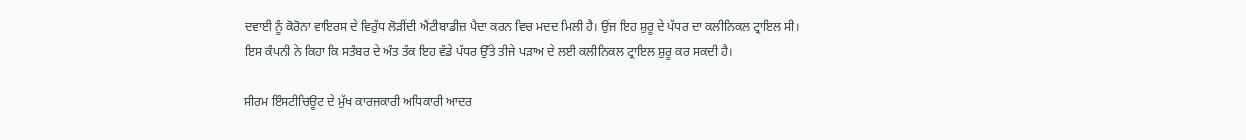ਦਵਾਈ ਨੂੰ ਕੋਰੋਨਾ ਵਾਇਰਸ ਦੇ ਵਿਰੁੱਧ ਲੋੜੀਂਦੀ ਐਂਟੀਬਾਡੀਜ਼ ਪੈਦਾ ਕਰਨ ਵਿਚ ਮਦਦ ਮਿਲੀ ਹੈ। ਉਂਜ ਇਹ ਸ਼ੁਰੂ ਦੇ ਪੱਧਰ ਦਾ ਕਲੀਨਿਕਲ ਟ੍ਰਾਇਲ ਸੀ। ਇਸ ਕੰਪਨੀ ਨੇ ਕਿਹਾ ਕਿ ਸਤੰਬਰ ਦੇ ਅੰਤ ਤੱਕ ਇਹ ਵੱਡੇ ਪੱਧਰ ਉੱਤੇ ਤੀਜੇ ਪੜਾਅ ਦੇ ਲਈ ਕਲੀਨਿਕਲ ਟ੍ਰਾਇਲ ਸ਼ੁਰੂ ਕਰ ਸਕਦੀ ਹੈ।

ਸੀਰਮ ਇੰਸਟੀਚਿਊਟ ਦੇ ਮੁੱਖ ਕਾਰਜਕਾਰੀ ਅਧਿਕਾਰੀ ਆਦਰ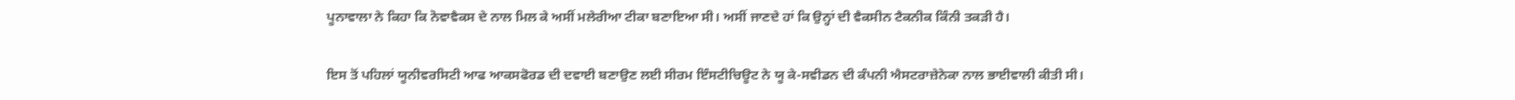ਪੂਨਾਵਾਲਾ ਨੇ ਕਿਹਾ ਕਿ ਨੋਵਾਵੈਕਸ ਦੇ ਨਾਲ ਮਿਲ ਕੇ ਅਸੀਂ ਮਲੇਰੀਆ ਟੀਕਾ ਬਣਾਇਆ ਸੀ। ਅਸੀਂ ਜਾਣਦੇ ਹਾਂ ਕਿ ਉਨ੍ਹਾਂ ਦੀ ਵੈਕਸੀਨ ਟੈਕਨੀਕ ਕਿੰਨੀ ਤਕੜੀ ਹੈ।

ਇਸ ਤੋਂ ਪਹਿਲਾਂ ਯੂਨੀਵਰਸਿਟੀ ਆਫ ਆਕਸਫੋਰਡ ਦੀ ਦਵਾਈ ਬਣਾਉਣ ਲਈ ਸੀਰਮ ਇੰਸਟੀਚਿਊਟ ਨੇ ਯੂ ਕੇ-ਸਵੀਡਨ ਦੀ ਕੰਪਨੀ ਐਸਟਰਾਜ਼ੇਨੇਕਾ ਨਾਲ ਭਾਈਵਾਲੀ ਕੀਤੀ ਸੀ।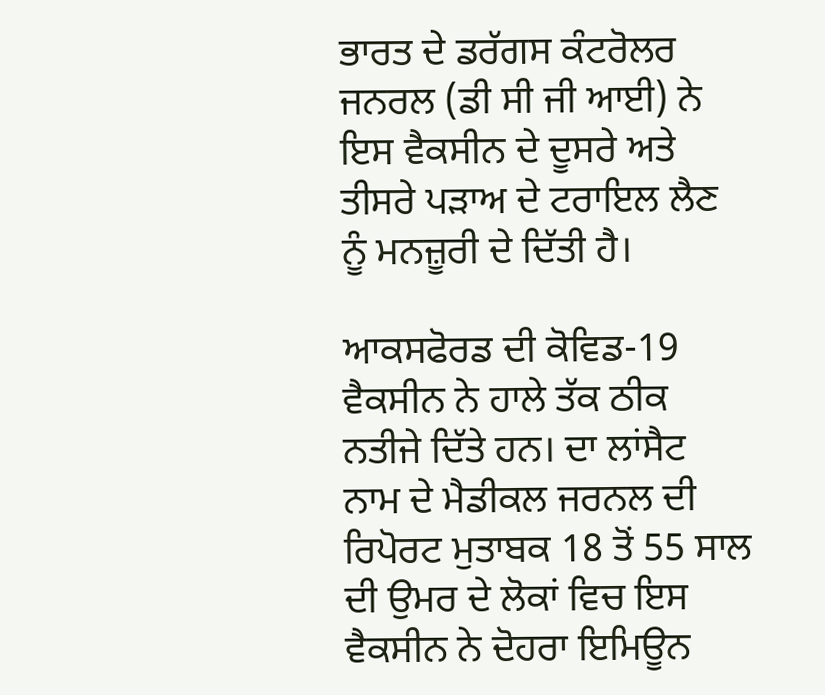ਭਾਰਤ ਦੇ ਡਰੱਗਸ ਕੰਟਰੋਲਰ ਜਨਰਲ (ਡੀ ਸੀ ਜੀ ਆਈ) ਨੇ ਇਸ ਵੈਕਸੀਨ ਦੇ ਦੂਸਰੇ ਅਤੇ ਤੀਸਰੇ ਪੜਾਅ ਦੇ ਟਰਾਇਲ ਲੈਣ ਨੂੰ ਮਨਜ਼ੂਰੀ ਦੇ ਦਿੱਤੀ ਹੈ।

ਆਕਸਫੋਰਡ ਦੀ ਕੋਵਿਡ-19 ਵੈਕਸੀਨ ਨੇ ਹਾਲੇ ਤੱਕ ਠੀਕ ਨਤੀਜੇ ਦਿੱਤੇ ਹਨ। ਦਾ ਲਾਂਸੈਟ ਨਾਮ ਦੇ ਮੈਡੀਕਲ ਜਰਨਲ ਦੀ ਰਿਪੋਰਟ ਮੁਤਾਬਕ 18 ਤੋਂ 55 ਸਾਲ ਦੀ ਉਮਰ ਦੇ ਲੋਕਾਂ ਵਿਚ ਇਸ ਵੈਕਸੀਨ ਨੇ ਦੋਹਰਾ ਇਮਿਊਨ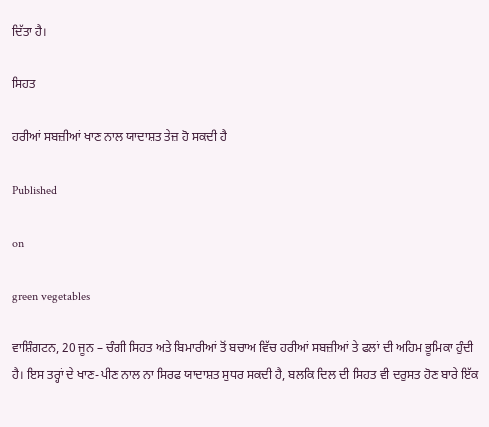ਦਿੱਤਾ ਹੈ।

ਸਿਹਤ

ਹਰੀਆਂ ਸਬਜ਼ੀਆਂ ਖਾਣ ਨਾਲ ਯਾਦਾਸ਼ਤ ਤੇਜ਼ ਹੋ ਸਕਦੀ ਹੈ

Published

on

green vegetables

ਵਾਸ਼ਿੰਗਟਨ, 20 ਜੂਨ – ਚੰਗੀ ਸਿਹਤ ਅਤੇ ਬਿਮਾਰੀਆਂ ਤੋਂ ਬਚਾਅ ਵਿੱਚ ਹਰੀਆਂ ਸਬਜ਼ੀਆਂ ਤੇ ਫਲਾਂ ਦੀ ਅਹਿਮ ਭੂਮਿਕਾ ਹੁੰਦੀ ਹੈ। ਇਸ ਤਰ੍ਹਾਂ ਦੇ ਖਾਣ-ਪੀਣ ਨਾਲ ਨਾ ਸਿਰਫ ਯਾਦਾਸ਼ਤ ਸੁਧਰ ਸਕਦੀ ਹੈ, ਬਲਕਿ ਦਿਲ ਦੀ ਸਿਹਤ ਵੀ ਦਰੁਸਤ ਹੋਣ ਬਾਰੇ ਇੱਕ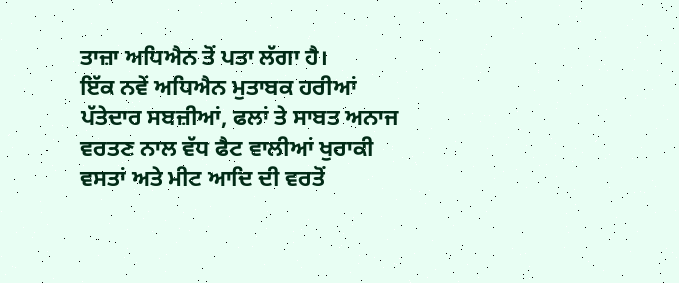ਤਾਜ਼ਾ ਅਧਿਐਨ ਤੋਂ ਪਤਾ ਲੱਗਾ ਹੈ।
ਇੱਕ ਨਵੇਂ ਅਧਿਐਨ ਮੁਤਾਬਕ ਹਰੀਆਂ ਪੱਤੇਦਾਰ ਸਬਜ਼ੀਆਂ, ਫਲਾਂ ਤੇ ਸਾਬਤ ਅਨਾਜ ਵਰਤਣ ਨਾਲ ਵੱਧ ਫੈਟ ਵਾਲੀਆਂ ਖੁਰਾਕੀ ਵਸਤਾਂ ਅਤੇ ਮੀਟ ਆਦਿ ਦੀ ਵਰਤੋਂ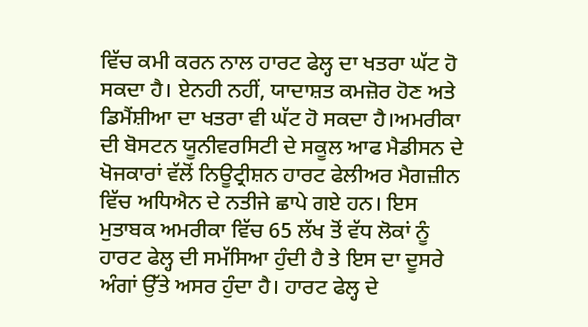ਵਿੱਚ ਕਮੀ ਕਰਨ ਨਾਲ ਹਾਰਟ ਫੇਲ੍ਹ ਦਾ ਖਤਰਾ ਘੱਟ ਹੋ ਸਕਦਾ ਹੈ। ਏਨਹੀ ਨਹੀਂ, ਯਾਦਾਸ਼ਤ ਕਮਜ਼ੋਰ ਹੋਣ ਅਤੇ ਡਿਮੈਂਸ਼ੀਆ ਦਾ ਖਤਰਾ ਵੀ ਘੱਟ ਹੋ ਸਕਦਾ ਹੈ।ਅਮਰੀਕਾ ਦੀ ਬੋਸਟਨ ਯੂਨੀਵਰਸਿਟੀ ਦੇ ਸਕੂਲ ਆਫ ਮੈਡੀਸਨ ਦੇ ਖੋਜਕਾਰਾਂ ਵੱਲੋਂ ਨਿਊਟ੍ਰੀਸ਼ਨ ਹਾਰਟ ਫੇਲੀਅਰ ਮੈਗਜ਼ੀਨ ਵਿੱਚ ਅਧਿਐਨ ਦੇ ਨਤੀਜੇ ਛਾਪੇ ਗਏ ਹਨ। ਇਸ ਮੁਤਾਬਕ ਅਮਰੀਕਾ ਵਿੱਚ 65 ਲੱਖ ਤੋਂ ਵੱਧ ਲੋਕਾਂ ਨੂੰ ਹਾਰਟ ਫੇਲ੍ਹ ਦੀ ਸਮੱਸਿਆ ਹੁੰਦੀ ਹੈ ਤੇ ਇਸ ਦਾ ਦੂਸਰੇ ਅੰਗਾਂ ਉੱਤੇ ਅਸਰ ਹੁੰਦਾ ਹੈ। ਹਾਰਟ ਫੇਲ੍ਹ ਦੇ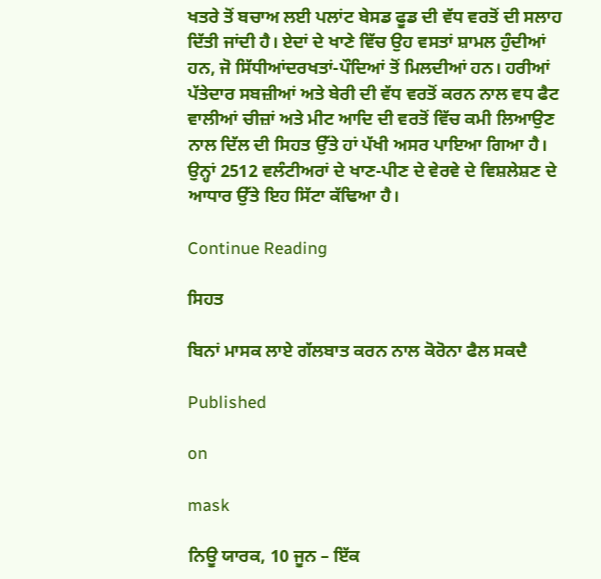ਖਤਰੇ ਤੋਂ ਬਚਾਅ ਲਈ ਪਲਾਂਟ ਬੇਸਡ ਫੂਡ ਦੀ ਵੱਧ ਵਰਤੋਂ ਦੀ ਸਲਾਹ ਦਿੱਤੀ ਜਾਂਦੀ ਹੈ। ਏਦਾਂ ਦੇ ਖਾਣੇ ਵਿੱਚ ਉਹ ਵਸਤਾਂ ਸ਼ਾਮਲ ਹੁੰਦੀਆਂ ਹਨ, ਜੋ ਸਿੱਧੀਆਂਦਰਖਤਾਂ-ਪੌਦਿਆਂ ਤੋਂ ਮਿਲਦੀਆਂ ਹਨ। ਹਰੀਆਂ ਪੱਤੇਦਾਰ ਸਬਜ਼ੀਆਂ ਅਤੇ ਬੇਰੀ ਦੀ ਵੱਧ ਵਰਤੋਂ ਕਰਨ ਨਾਲ ਵਧ ਫੈਟ ਵਾਲੀਆਂ ਚੀਜ਼ਾਂ ਅਤੇ ਮੀਟ ਆਦਿ ਦੀ ਵਰਤੋਂ ਵਿੱਚ ਕਮੀ ਲਿਆਉਣ ਨਾਲ ਦਿੱਲ ਦੀ ਸਿਹਤ ਉੱਤੇ ਹਾਂ ਪੱਖੀ ਅਸਰ ਪਾਇਆ ਗਿਆ ਹੈ। ਉਨ੍ਹਾਂ 2512 ਵਲੰਟੀਅਰਾਂ ਦੇ ਖਾਣ-ਪੀਣ ਦੇ ਵੇਰਵੇ ਦੇ ਵਿਸ਼ਲੇਸ਼ਣ ਦੇ ਆਧਾਰ ਉੱਤੇ ਇਹ ਸਿੱਟਾ ਕੱਢਿਆ ਹੈ।

Continue Reading

ਸਿਹਤ

ਬਿਨਾਂ ਮਾਸਕ ਲਾਏ ਗੱਲਬਾਤ ਕਰਨ ਨਾਲ ਕੋਰੋਨਾ ਫੈਲ ਸਕਦੈ

Published

on

mask

ਨਿਊ ਯਾਰਕ, 10 ਜੂਨ – ਇੱਕ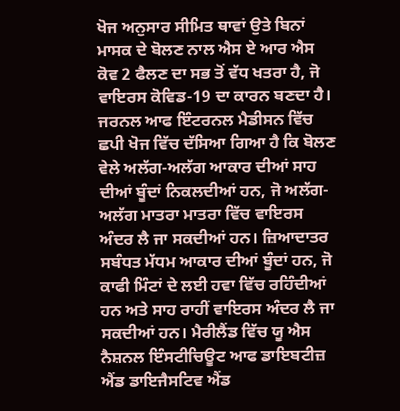ਖੋਜ ਅਨੁਸਾਰ ਸੀਮਿਤ ਥਾਵਾਂ ਉਤੇ ਬਿਨਾਂ ਮਾਸਕ ਦੇ ਬੋਲਣ ਨਾਲ ਐਸ ਏ ਆਰ ਐਸ ਕੋਵ 2 ਫੈਲਣ ਦਾ ਸਭ ਤੋਂ ਵੱਧ ਖਤਰਾ ਹੈ, ਜੋ ਵਾਇਰਸ ਕੋਵਿਡ-19 ਦਾ ਕਾਰਨ ਬਣਦਾ ਹੈ।
ਜਰਨਲ ਆਫ ਇੰਟਰਨਲ ਮੈਡੀਸਨ ਵਿੱਚ ਛਪੀ ਖੋਜ ਵਿੱਚ ਦੱਸਿਆ ਗਿਆ ਹੈ ਕਿ ਬੋਲਣ ਵੇਲੇ ਅਲੱਗ-ਅਲੱਗ ਆਕਾਰ ਦੀਆਂ ਸਾਹ ਦੀਆਂ ਬੂੰਦਾਂ ਨਿਕਲਦੀਆਂ ਹਨ, ਜੋ ਅਲੱਗ-ਅਲੱਗ ਮਾਤਰਾ ਮਾਤਰਾ ਵਿੱਚ ਵਾਇਰਸ ਅੰਦਰ ਲੈ ਜਾ ਸਕਦੀਆਂ ਹਨ। ਜ਼ਿਆਦਾਤਰ ਸਬੰਧਤ ਮੱਧਮ ਆਕਾਰ ਦੀਆਂ ਬੂੰਦਾਂ ਹਨ, ਜੋ ਕਾਫੀ ਮਿੰਟਾਂ ਦੇ ਲਈ ਹਵਾ ਵਿੱਚ ਰਹਿੰਦੀਆਂ ਹਨ ਅਤੇ ਸਾਹ ਰਾਹੀਂ ਵਾਇਰਸ ਅੰਦਰ ਲੈ ਜਾ ਸਕਦੀਆਂ ਹਨ। ਮੈਰੀਲੈਂਡ ਵਿੱਚ ਯੂ ਐਸ ਨੈਸ਼ਨਲ ਇੰਸਟੀਚਿਊਟ ਆਫ ਡਾਇਬਟੀਜ਼ ਐਂਡ ਡਾਇਜੈਸਟਿਵ ਐਂਡ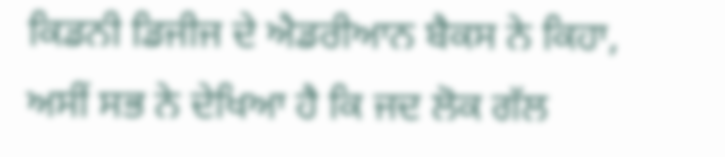ਕਿਡਨੀ ਡਿਜੀਜ ਦੇ ਐਡਰੀਆਨ ਬੈਕਸ ਨੇ ਕਿਹਾ, ਅਸੀਂ ਸਭ ਨੇ ਦੇਖਿਆ ਹੈ ਕਿ ਜਦ ਲੋਕ ਗੱਲ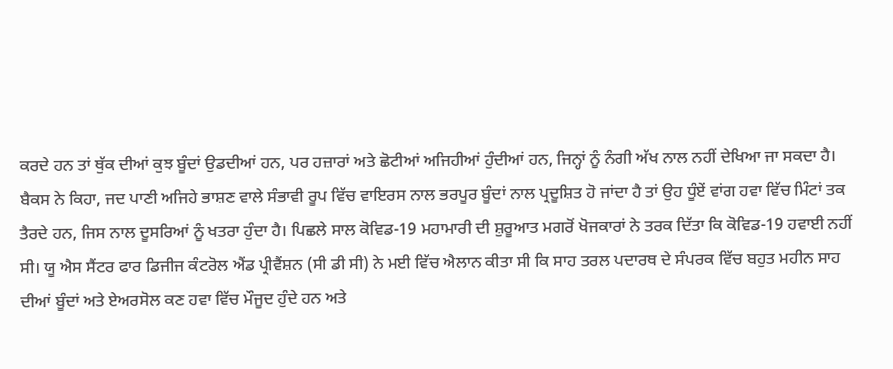ਕਰਦੇ ਹਨ ਤਾਂ ਥੁੱਕ ਦੀਆਂ ਕੁਝ ਬੂੰਦਾਂ ਉਡਦੀਆਂ ਹਨ, ਪਰ ਹਜ਼ਾਰਾਂ ਅਤੇ ਛੋਟੀਆਂ ਅਜਿਹੀਆਂ ਹੁੰਦੀਆਂ ਹਨ, ਜਿਨ੍ਹਾਂ ਨੂੰ ਨੰਗੀ ਅੱਖ ਨਾਲ ਨਹੀਂ ਦੇਖਿਆ ਜਾ ਸਕਦਾ ਹੈ। ਬੈਕਸ ਨੇ ਕਿਹਾ, ਜਦ ਪਾਣੀ ਅਜਿਹੇ ਭਾਸ਼ਣ ਵਾਲੇ ਸੰਭਾਵੀ ਰੂਪ ਵਿੱਚ ਵਾਇਰਸ ਨਾਲ ਭਰਪੂਰ ਬੂੰਦਾਂ ਨਾਲ ਪ੍ਰਦੂਸ਼ਿਤ ਹੋ ਜਾਂਦਾ ਹੈ ਤਾਂ ਉਹ ਧੂੰਏਂ ਵਾਂਗ ਹਵਾ ਵਿੱਚ ਮਿੰਟਾਂ ਤਕ ਤੈਰਦੇ ਹਨ, ਜਿਸ ਨਾਲ ਦੂਸਰਿਆਂ ਨੂੰ ਖਤਰਾ ਹੁੰਦਾ ਹੈ। ਪਿਛਲੇ ਸਾਲ ਕੋਵਿਡ-19 ਮਹਾਮਾਰੀ ਦੀ ਸ਼ੁਰੂਆਤ ਮਗਰੋਂ ਖੋਜਕਾਰਾਂ ਨੇ ਤਰਕ ਦਿੱਤਾ ਕਿ ਕੋਵਿਡ-19 ਹਵਾਈ ਨਹੀਂ ਸੀ। ਯੂ ਐਸ ਸੈਂਟਰ ਫਾਰ ਡਿਜੀਜ ਕੰਟਰੋਲ ਐਂਡ ਪ੍ਰੀਵੈਂਸ਼ਨ (ਸੀ ਡੀ ਸੀ) ਨੇ ਮਈ ਵਿੱਚ ਐਲਾਨ ਕੀਤਾ ਸੀ ਕਿ ਸਾਹ ਤਰਲ ਪਦਾਰਥ ਦੇ ਸੰਪਰਕ ਵਿੱਚ ਬਹੁਤ ਮਹੀਨ ਸਾਹ ਦੀਆਂ ਬੂੰਦਾਂ ਅਤੇ ਏਅਰਸੋਲ ਕਣ ਹਵਾ ਵਿੱਚ ਮੌਜੂਦ ਹੁੰਦੇ ਹਨ ਅਤੇ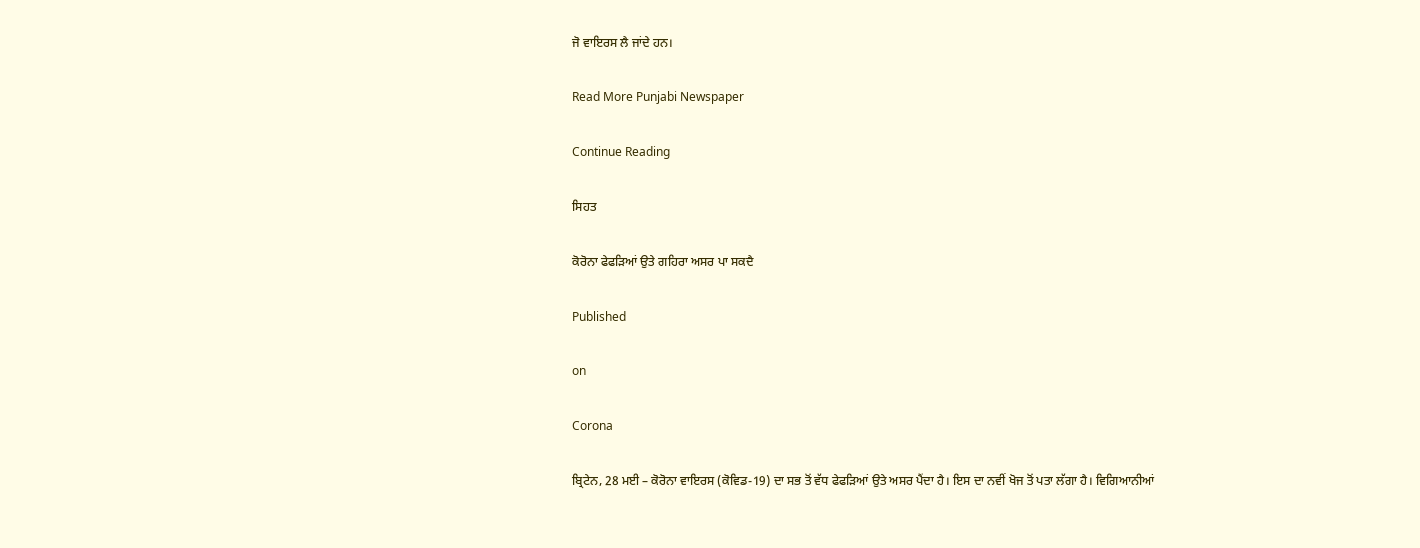ਜੋ ਵਾਇਰਸ ਲੈ ਜਾਂਦੇ ਹਨ।

Read More Punjabi Newspaper

Continue Reading

ਸਿਹਤ

ਕੋਰੋਨਾ ਫੇਫੜਿਆਂ ਉਤੇ ਗਹਿਰਾ ਅਸਰ ਪਾ ਸਕਦੈ

Published

on

Corona

ਬ੍ਰਿਟੇਨ, 28 ਮਈ – ਕੋਰੋਨਾ ਵਾਇਰਸ (ਕੋਵਿਡ-19) ਦਾ ਸਭ ਤੋਂ ਵੱਧ ਫੇਫੜਿਆਂ ਉਤੇ ਅਸਰ ਪੈਂਦਾ ਹੈ। ਇਸ ਦਾ ਨਵੀਂ ਖੋਜ ਤੋਂ ਪਤਾ ਲੱਗਾ ਹੈ। ਵਿਗਿਆਨੀਆਂ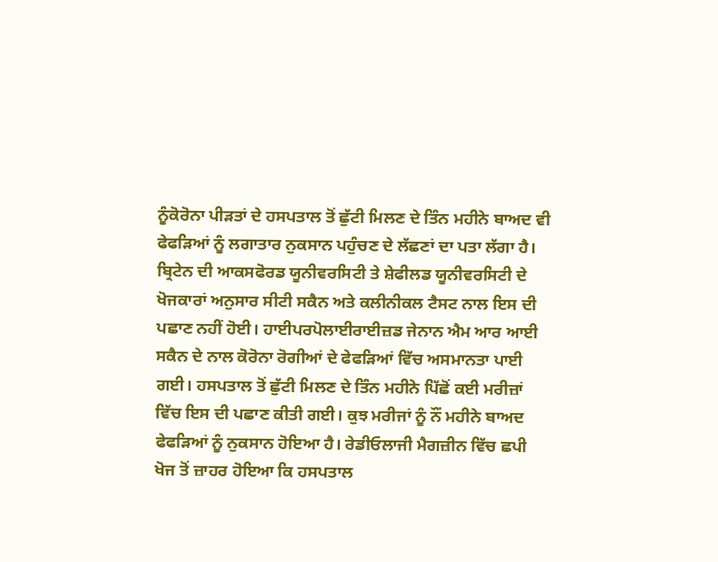ਨੂੰਕੋਰੋਨਾ ਪੀੜਤਾਂ ਦੇ ਹਸਪਤਾਲ ਤੋਂ ਛੁੱਟੀ ਮਿਲਣ ਦੇ ਤਿੰਨ ਮਹੀਨੇ ਬਾਅਦ ਵੀ ਫੇਫੜਿਆਂ ਨੂੰ ਲਗਾਤਾਰ ਨੁਕਸਾਨ ਪਹੁੰਚਣ ਦੇ ਲੱਛਣਾਂ ਦਾ ਪਤਾ ਲੱਗਾ ਹੈ।
ਬ੍ਰਿਟੇਨ ਦੀ ਆਕਸਫੋਰਡ ਯੂਨੀਵਰਸਿਟੀ ਤੇ ਸ਼ੇਫੀਲਡ ਯੂਨੀਵਰਸਿਟੀ ਦੇ ਖੋਜਕਾਰਾਂ ਅਨੁਸਾਰ ਸੀਟੀ ਸਕੈਨ ਅਤੇ ਕਲੀਨੀਕਲ ਟੈਸਟ ਨਾਲ ਇਸ ਦੀ ਪਛਾਣ ਨਹੀਂ ਹੋਈ। ਹਾਈਪਰਪੋਲਾਈਰਾਈਜ਼ਡ ਜੇਨਾਨ ਐਮ ਆਰ ਆਈ ਸਕੈਨ ਦੇ ਨਾਲ ਕੋਰੋਨਾ ਰੋਗੀਆਂ ਦੇ ਫੇਫੜਿਆਂ ਵਿੱਚ ਅਸਮਾਨਤਾ ਪਾਈ ਗਈ। ਹਸਪਤਾਲ ਤੋਂ ਛੁੱਟੀ ਮਿਲਣ ਦੇ ਤਿੰਨ ਮਹੀਨੇ ਪਿੱਛੋਂ ਕਈ ਮਰੀਜ਼ਾਂ ਵਿੱਚ ਇਸ ਦੀ ਪਛਾਣ ਕੀਤੀ ਗਈ। ਕੁਝ ਮਰੀਜਾਂ ਨੂੰ ਨੌਂ ਮਹੀਨੇ ਬਾਅਦ ਫੇਫੜਿਆਂ ਨੂੰ ਨੁਕਸਾਨ ਹੋਇਆ ਹੈ। ਰੇਡੀਓਲਾਜੀ ਮੈਗਜ਼ੀਨ ਵਿੱਚ ਛਪੀ ਖੋਜ ਤੋਂ ਜ਼ਾਹਰ ਹੋਇਆ ਕਿ ਹਸਪਤਾਲ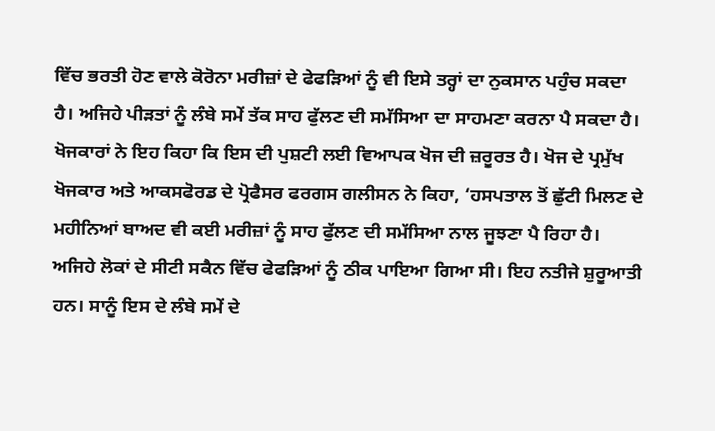ਵਿੱਚ ਭਰਤੀ ਹੋਣ ਵਾਲੇ ਕੋਰੋਨਾ ਮਰੀਜ਼ਾਂ ਦੇ ਫੇਫੜਿਆਂ ਨੂੰ ਵੀ ਇਸੇ ਤਰ੍ਹਾਂ ਦਾ ਨੁਕਸਾਨ ਪਹੁੰਚ ਸਕਦਾ ਹੈ। ਅਜਿਹੇ ਪੀੜਤਾਂ ਨੂੰ ਲੰਬੇ ਸਮੇਂ ਤੱਕ ਸਾਹ ਫੁੱਲਣ ਦੀ ਸਮੱਸਿਆ ਦਾ ਸਾਹਮਣਾ ਕਰਨਾ ਪੈ ਸਕਦਾ ਹੈ। ਖੋਜਕਾਰਾਂ ਨੇ ਇਹ ਕਿਹਾ ਕਿ ਇਸ ਦੀ ਪੁਸ਼ਟੀ ਲਈ ਵਿਆਪਕ ਖੋਜ ਦੀ ਜ਼ਰੂਰਤ ਹੈ। ਖੋਜ ਦੇ ਪ੍ਰਮੁੱਖ ਖੋਜਕਾਰ ਅਤੇ ਆਕਸਫੋਰਡ ਦੇ ਪ੍ਰੋਫੈਸਰ ਫਰਗਸ ਗਲੀਸਨ ਨੇ ਕਿਹਾ, ‘ਹਸਪਤਾਲ ਤੋਂ ਛੁੱਟੀ ਮਿਲਣ ਦੇ ਮਹੀਨਿਆਂ ਬਾਅਦ ਵੀ ਕਈ ਮਰੀਜ਼ਾਂ ਨੂੰ ਸਾਹ ਫੁੱਲਣ ਦੀ ਸਮੱਸਿਆ ਨਾਲ ਜੂਝਣਾ ਪੈ ਰਿਹਾ ਹੈ। ਅਜਿਹੇ ਲੋਕਾਂ ਦੇ ਸੀਟੀ ਸਕੈਨ ਵਿੱਚ ਫੇਫੜਿਆਂ ਨੂੰ ਠੀਕ ਪਾਇਆ ਗਿਆ ਸੀ। ਇਹ ਨਤੀਜੇ ਸ਼ੁਰੂਆਤੀ ਹਨ। ਸਾਨੂੰ ਇਸ ਦੇ ਲੰਬੇ ਸਮੇਂ ਦੇ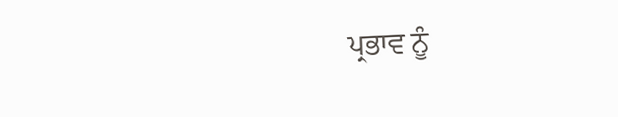ਪ੍ਰਭਾਵ ਨੂੰ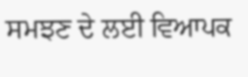ਸਮਝਣ ਦੇ ਲਈ ਵਿਆਪਕ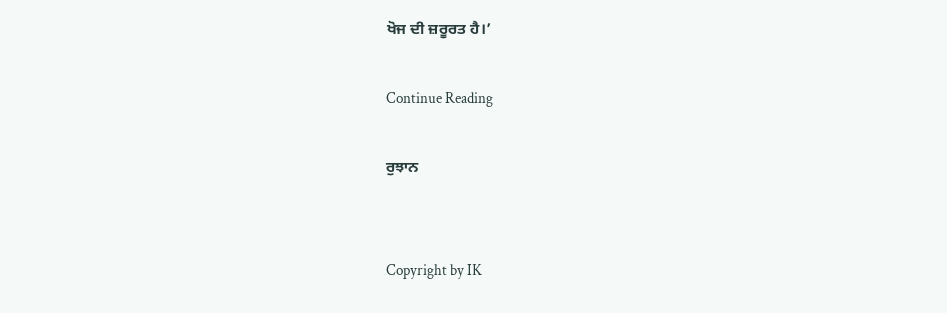ਖੋਜ ਦੀ ਜ਼ਰੂਰਤ ਹੈ।’

Continue Reading

ਰੁਝਾਨ


Copyright by IK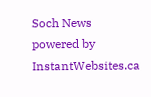Soch News powered by InstantWebsites.ca